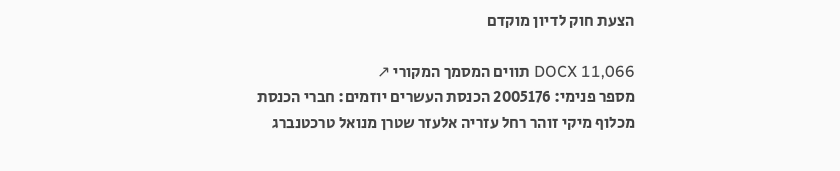הצעת חוק לדיון מוקדם

DOCX 11,066 תווים המסמך המקורי ↗
מספר פנימי: 2005176 הכנסת העשרים יוזמים: חברי הכנסת מכלוף מיקי זוהר רחל עזריה אלעזר שטרן מנואל טרכטנברג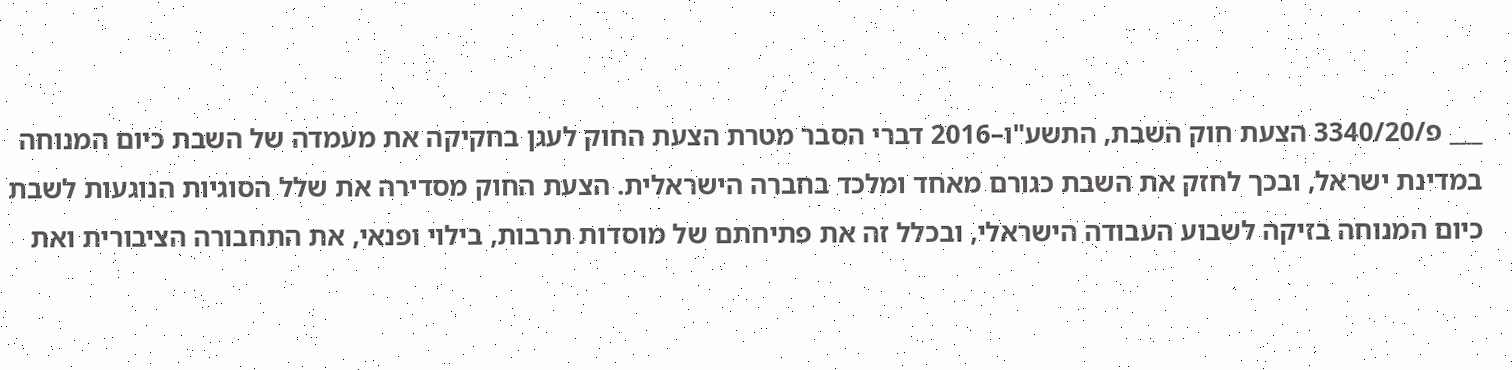___ פ/3340/20 הצעת חוק השבת, התשע"ו–2016 דברי הסבר מטרת הצעת החוק לעגן בחקיקה את מעמדה של השבת כיום המנוחה במדינת ישראל, ובכך לחזק את השבת כגורם מאחד ומלכד בחברה הישראלית. הצעת החוק מסדירה את שלל הסוגיות הנוגעות לשבת כיום המנוחה בזיקה לשבוע העבודה הישראלי, ובכלל זה את פתיחתם של מוסדות תרבות, בילוי ופנאי, את התחבורה הציבורית ואת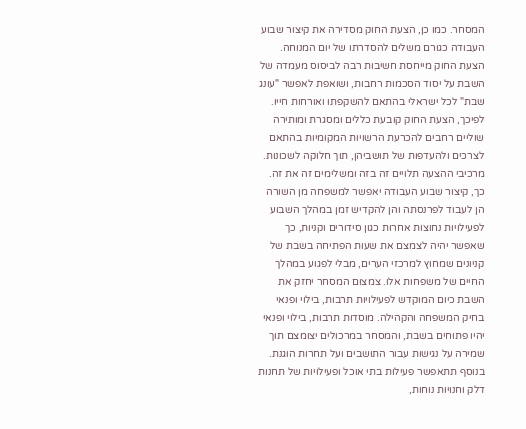המסחר. כמו כן, הצעת החוק מסדירה את קיצור שבוע העבודה כגורם משלים להסדרתו של יום המנוחה. הצעת החוק מייחסת חשיבות רבה לביסוס מעמדה של השבת על יסוד הסכמות רחבות, ושואפת לאפשר "עונג שבת" לכל ישראלי בהתאם להשקפתו ואורחות חייו. לפיכך, הצעת החוק קובעת כללים ומסגרת ומותירה שוליים רחבים להכרעת הרשויות המקומיות בהתאם לצרכים ולהעדפות של תושביהן, תוך חלוקה לשכונות. מרכיבי ההצעה תלויים זה בזה ומשלימים זה את זה. כך, קיצור שבוע העבודה יאפשר למשפחה מן השורה הן לעבוד לפרנסתה והן להקדיש זמן במהלך השבוע לפעילויות נחוצות אחרות כגון סידורים וקניות, כך שאפשר יהיה לצמצם את שעות הפתיחה בשבת של קניונים שמחוץ למרכזי הערים, מבלי לפגוע במהלך החיים של משפחות אלו. צמצום המסחר יחזק את השבת כיום המוקדש לפעילויות תרבות, בילוי ופנאי בחיק המשפחה והקהילה. מוסדות תרבות, בילוי ופנאי יהיו פתוחים בשבת, והמסחר במרכולים יצומצם תוך שמירה על נגישות עבור התושבים ועל תחרות הוגנת. בנוסף תתאפשר פעילות בתי אוכל ופעילויות של תחנות דלק וחנויות נוחות,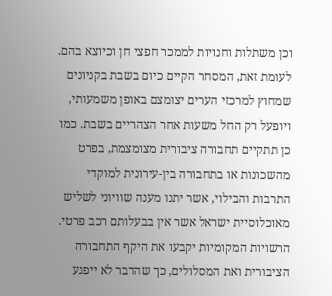וכן משתלות וחנויות לממכר חפצי חן וכיוצא בהם. לעומת זאת, המסחר הקיים כיום בשבת בקניונים שמחוץ למרכזי הערים יצומצם באופן משמעותי, ויופעל רק החל משעות אחר הצהריים בשבת. כמו כן תתקיים תחבורה ציבורית מצומצמת, בפרט מהשכונות או בתחבורה בין-עירונית למוקדי התרבות והבילוי, אשר יתנו מענה שוויוני לשליש מאוכלוסיית ישראל אשר אין בבעלותם רכב פרטי. הרשויות המקומיות יקבעו את היקף התחבורה הציבורית ואת המסלולים, כך שהדבר לא ייפגע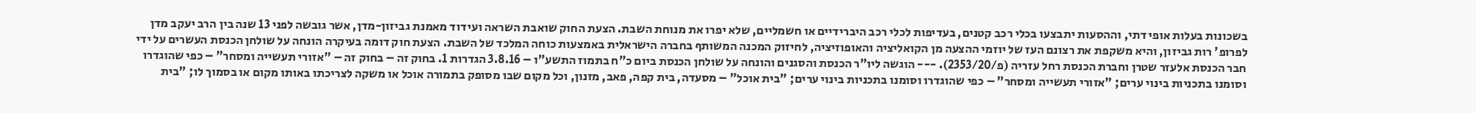בשכונות בעלות אופי דתי, וההסעות יתבצעו בכלי רכב קטנים, בעדיפות לכלי רכב היברידיים או חשמליים, שלא יפרו את מנוחת השבת. הצעת החוק שואבת השראה ועידוד מאמנת גביזון-מדן, אשר גובשה לפני 13 שנה בין הרב יעקב מדן לפרופ' רות גביזון, והיא משקפת את רצונם העז של יוזמי ההצעה מן הקואליציה והאופוזיציה, לחיזוק המכנה המשותף בחברה הישראלית באמצעות כוחה המלכד של השבת. הצעת חוק דומה בעיקרה הונחה על שולחן הכנסת העשרים על ידי חבר הכנסת אלעזר שטרן וחברת הכנסת רחל עזריה (פ/2353/20). --- הוגשה ליו"ר הכנסת והסגנים והונחה על שולחן הכנסת ביום כ"ח בתמוז התשע"ו – 3.8.16 הגדרות 1. בחוק זה – בחוק זה – "אזורי תעשייה ומסחר" – כפי שהוגדרו וסומנו בתכניות בינוי ערים; "אזורי תעשייה ומסחר" – כפי שהוגדרו וסומנו בתכניות בינוי ערים; "בית אוכל" – מסעדה, בית קפה, פאב, מזנון, וכל מקום שבו מסופק בתמורה אוכל או משקה לצריכתו באותו מקום או בסמוך לו; "בית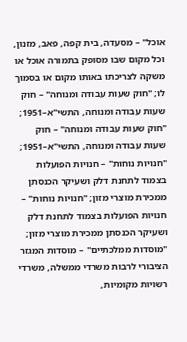אוכל" – מסעדה, בית קפה, פאב, מזנון, וכל מקום שבו מסופק בתמורה אוכל או משקה לצריכתו באותו מקום או בסמוך לו; "חוק שעות עבודה ומנוחה" – חוק שעות עבודה ומנוחה, התשי"א–1951; "חוק שעות עבודה ומנוחה" – חוק שעות עבודה ומנוחה, התשי"א–1951; "חנויות נוחות" – חנויות הפועלות בצמוד לתחנת דלק ושעיקר הכנסתן ממכירת מוצרי מזון; "חנויות נוחות" – חנויות הפועלות בצמוד לתחנת דלק ושעיקר הכנסתן ממכירת מוצרי מזון; "מוסדות ממלכתיים" – מוסדות המגזר הציבורי לרבות משרדי ממשלה, משרדי רשויות מקומיות,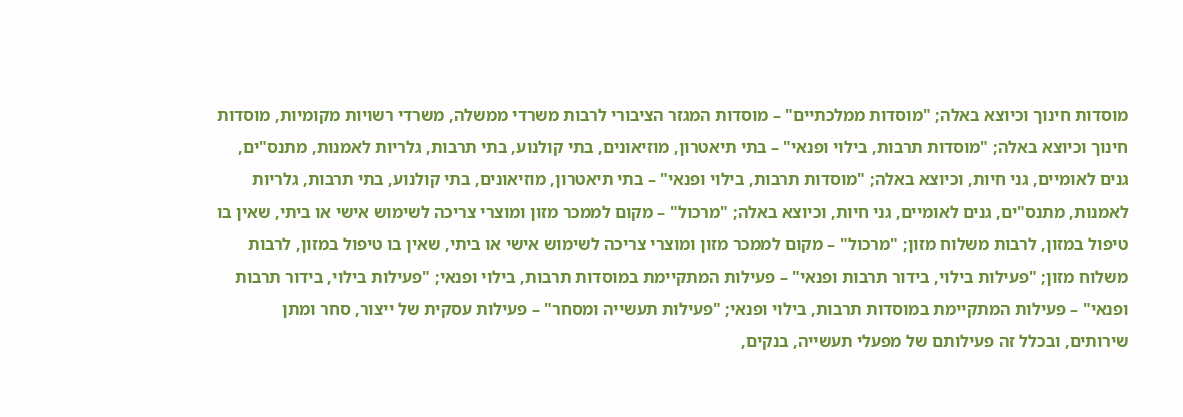מוסדות חינוך וכיוצא באלה; "מוסדות ממלכתיים" – מוסדות המגזר הציבורי לרבות משרדי ממשלה, משרדי רשויות מקומיות, מוסדות חינוך וכיוצא באלה; "מוסדות תרבות, בילוי ופנאי" – בתי תיאטרון, מוזיאונים, בתי קולנוע, בתי תרבות, גלריות לאמנות, מתנס"ים, גנים לאומיים, גני חיות, וכיוצא באלה; "מוסדות תרבות, בילוי ופנאי" – בתי תיאטרון, מוזיאונים, בתי קולנוע, בתי תרבות, גלריות לאמנות, מתנס"ים, גנים לאומיים, גני חיות, וכיוצא באלה; "מרכול" – מקום לממכר מזון ומוצרי צריכה לשימוש אישי או ביתי, שאין בו טיפול במזון, לרבות משלוח מזון; "מרכול" – מקום לממכר מזון ומוצרי צריכה לשימוש אישי או ביתי, שאין בו טיפול במזון, לרבות משלוח מזון; "פעילות בילוי, בידור תרבות ופנאי" – פעילות המתקיימת במוסדות תרבות, בילוי ופנאי; "פעילות בילוי, בידור תרבות ופנאי" – פעילות המתקיימת במוסדות תרבות, בילוי ופנאי; "פעילות תעשייה ומסחר" – פעילות עסקית של ייצור, סחר ומתן שירותים, ובכלל זה פעילותם של מפעלי תעשייה, בנקים,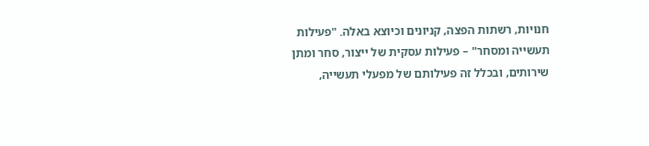חנויות, רשתות הפצה, קניונים וכיוצא באלה. "פעילות תעשייה ומסחר" – פעילות עסקית של ייצור, סחר ומתן שירותים, ובכלל זה פעילותם של מפעלי תעשייה,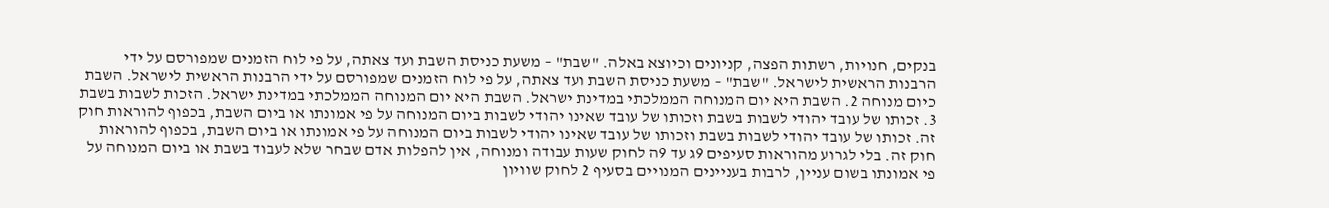בנקים, חנויות, רשתות הפצה, קניונים וכיוצא באלה. "שבת" – משעת כניסת השבת ועד צאתה, על פי לוח הזמנים שמפורסם על ידי הרבנות הראשית לישראל. "שבת" – משעת כניסת השבת ועד צאתה, על פי לוח הזמנים שמפורסם על ידי הרבנות הראשית לישראל. השבת כיום מנוחה 2. השבת היא יום המנוחה הממלכתי במדינת ישראל. השבת היא יום המנוחה הממלכתי במדינת ישראל. הזכות לשבות בשבת 3. זכותו של עובד יהודי לשבות בשבת וזכותו של עובד שאינו יהודי לשבות ביום המנוחה על פי אמונתו או ביום השבת, בכפוף להוראות חוק זה. זכותו של עובד יהודי לשבות בשבת וזכותו של עובד שאינו יהודי לשבות ביום המנוחה על פי אמונתו או ביום השבת, בכפוף להוראות חוק זה. בלי לגרוע מהוראות סעיפים 9ג עד 9ה לחוק שעות עבודה ומנוחה, אין להפלות אדם שבחר שלא לעבוד בשבת או ביום המנוחה על פי אמונתו בשום עניין, לרבות בעניינים המנויים בסעיף 2 לחוק שוויון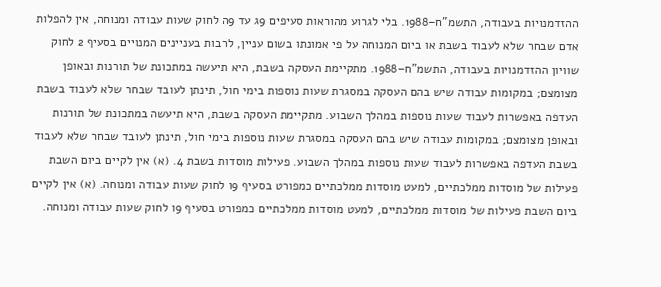ההזדמנויות בעבודה, התשמ"ח–1988. בלי לגרוע מהוראות סעיפים 9ג עד 9ה לחוק שעות עבודה ומנוחה, אין להפלות אדם שבחר שלא לעבוד בשבת או ביום המנוחה על פי אמונתו בשום עניין, לרבות בעניינים המנויים בסעיף 2 לחוק שוויון ההזדמנויות בעבודה, התשמ"ח–1988. מתקיימת העסקה בשבת, היא תיעשה במתכונת של תורנות ובאופן מצומצם; במקומות עבודה שיש בהם העסקה במסגרת שעות נוספות בימי חול, תינתן לעובד שבחר שלא לעבוד בשבת העדפה באפשרות לעבוד שעות נוספות במהלך השבוע. מתקיימת העסקה בשבת, היא תיעשה במתכונת של תורנות ובאופן מצומצם; במקומות עבודה שיש בהם העסקה במסגרת שעות נוספות בימי חול, תינתן לעובד שבחר שלא לעבוד בשבת העדפה באפשרות לעבוד שעות נוספות במהלך השבוע. פעילות מוסדות בשבת 4. (א) אין לקיים ביום השבת פעילות של מוסדות ממלכתיים, למעט מוסדות ממלכתיים כמפורט בסעיף 9ו לחוק שעות עבודה ומנוחה. (א) אין לקיים ביום השבת פעילות של מוסדות ממלכתיים, למעט מוסדות ממלכתיים כמפורט בסעיף 9ו לחוק שעות עבודה ומנוחה.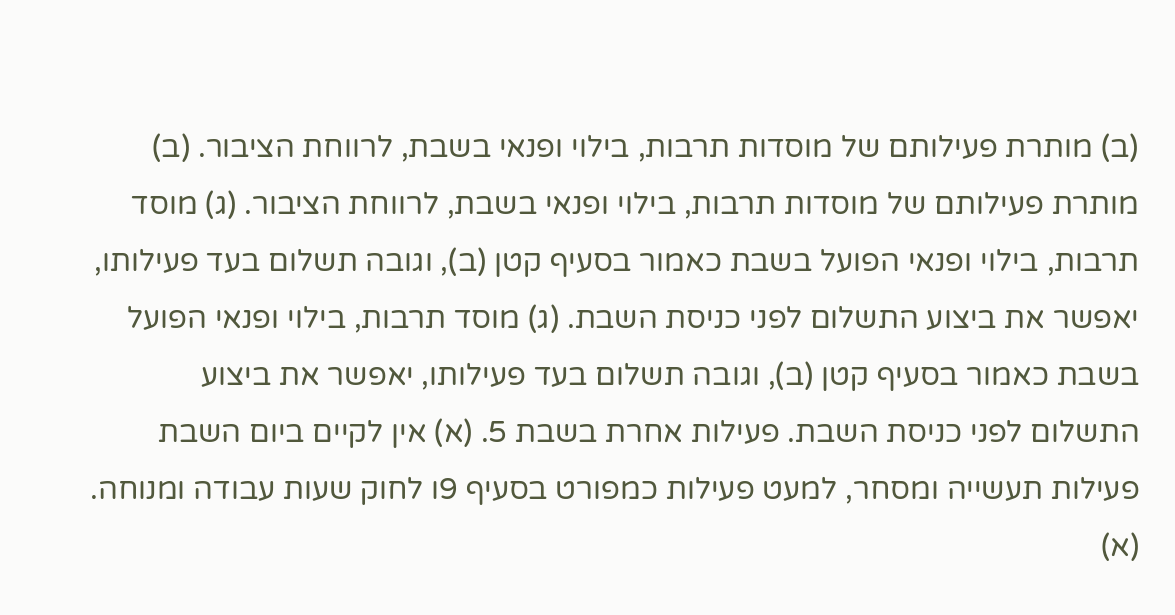(ב) מותרת פעילותם של מוסדות תרבות, בילוי ופנאי בשבת, לרווחת הציבור. (ב) מותרת פעילותם של מוסדות תרבות, בילוי ופנאי בשבת, לרווחת הציבור. (ג) מוסד תרבות, בילוי ופנאי הפועל בשבת כאמור בסעיף קטן (ב), וגובה תשלום בעד פעילותו, יאפשר את ביצוע התשלום לפני כניסת השבת. (ג) מוסד תרבות, בילוי ופנאי הפועל בשבת כאמור בסעיף קטן (ב), וגובה תשלום בעד פעילותו, יאפשר את ביצוע התשלום לפני כניסת השבת. פעילות אחרת בשבת 5. (א) אין לקיים ביום השבת פעילות תעשייה ומסחר, למעט פעילות כמפורט בסעיף 9ו לחוק שעות עבודה ומנוחה. (א)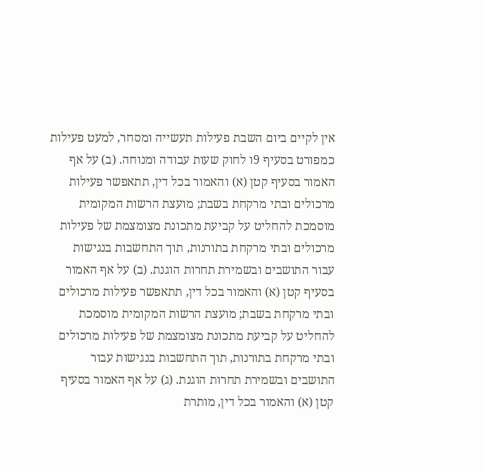אין לקיים ביום השבת פעילות תעשייה ומסחר, למעט פעילות כמפורט בסעיף 9ו לחוק שעות עבודה ומנוחה. (ב) על אף האמור בסעיף קטן (א) והאמור בכל דין, תתאפשר פעילות מרכולים ובתי מרקחת בשבת; מועצת הרשות המקומית מוסמכת להחליט על קביעת מתכונת מצומצמת של פעילות מרכולים ובתי מרקחת בתורנות, תוך התחשבות בנגישות עבור התושבים ובשמירת תחרות הוגנת. (ב) על אף האמור בסעיף קטן (א) והאמור בכל דין, תתאפשר פעילות מרכולים ובתי מרקחת בשבת; מועצת הרשות המקומית מוסמכת להחליט על קביעת מתכונת מצומצמת של פעילות מרכולים ובתי מרקחת בתורנות, תוך התחשבות בנגישות עבור התושבים ובשמירת תחרות הוגנת. (ג) על אף האמור בסעיף קטן (א) והאמור בכל דין, מותרת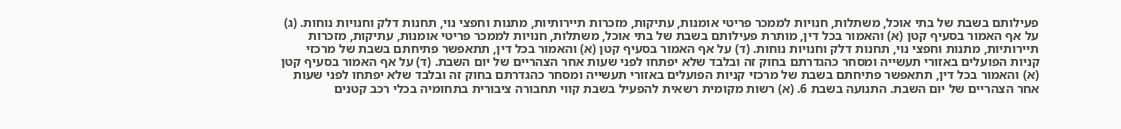פעילותם בשבת של בתי אוכל, משתלות, חנויות לממכר פריטי אומנות, עתיקות, מזכרות תיירותיות, מתנות וחפצי נוי, תחנות דלק וחנויות נוחות. (ג) על אף האמור בסעיף קטן (א) והאמור בכל דין, מותרת פעילותם בשבת של בתי אוכל, משתלות, חנויות לממכר פריטי אומנות, עתיקות, מזכרות תיירותיות, מתנות וחפצי נוי, תחנות דלק וחנויות נוחות. (ד) על אף האמור בסעיף קטן (א) והאמור בכל דין, תתאפשר פתיחתם בשבת של מרכזי קניות הפועלים באזורי תעשייה ומסחר כהגדרתם בחוק זה ובלבד שלא יפתחו לפני שעות אחר הצהריים של יום השבת. (ד) על אף האמור בסעיף קטן (א) והאמור בכל דין, תתאפשר פתיחתם בשבת של מרכזי קניות הפועלים באזורי תעשייה ומסחר כהגדרתם בחוק זה ובלבד שלא יפתחו לפני שעות אחר הצהריים של יום השבת. התנועה בשבת 6. (א) רשות מקומית רשאית להפעיל בשבת קווי תחבורה ציבורית בתחומיה בכלי רכב קטנים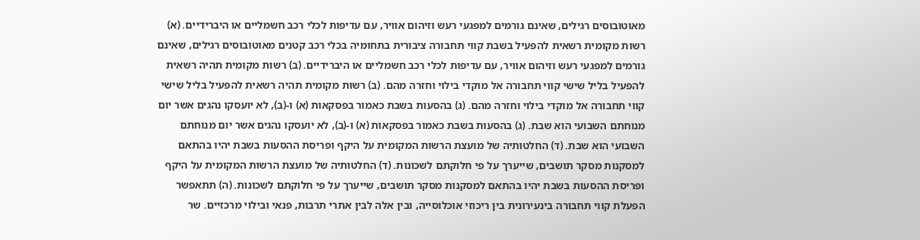מאוטובוסים רגילים, שאינם גורמים למפגעי רעש וזיהום אוויר, עם עדיפות לכלי רכב חשמליים או היברידיים. (א) רשות מקומית רשאית להפעיל בשבת קווי תחבורה ציבורית בתחומיה בכלי רכב קטנים מאוטובוסים רגילים, שאינם גורמים למפגעי רעש וזיהום אוויר, עם עדיפות לכלי רכב חשמליים או היברידיים. (ב) רשות מקומית תהיה רשאית להפעיל בליל שישי קווי תחבורה אל מוקדי בילוי וחזרה מהם. (ב) רשות מקומית תהיה רשאית להפעיל בליל שישי קווי תחבורה אל מוקדי בילוי וחזרה מהם. (ג) בהסעות בשבת כאמור בפסקאות (א) ו-(ב), לא יועסקו נהגים אשר יום מנוחתם השבועי הוא שבת. (ג) בהסעות בשבת כאמור בפסקאות (א) ו-(ב), לא יועסקו נהגים אשר יום מנוחתם השבועי הוא שבת. (ד) החלטותיה של מועצת הרשות המקומית על היקף ופריסת ההסעות בשבת יהיו בהתאם למסקנות מסקר תושבים, שייערך על פי חלוקתם לשכונות. (ד) החלטותיה של מועצת הרשות המקומית על היקף ופריסת ההסעות בשבת יהיו בהתאם למסקנות מסקר תושבים, שייערך על פי חלוקתם לשכונות. (ה) תתאפשר הפעלת קווי תחבורה בינעירונית בין ריכוזי אוכלוסייה, ובין אלה לבין אתרי תרבות, פנאי ובילוי מרכזיים. שר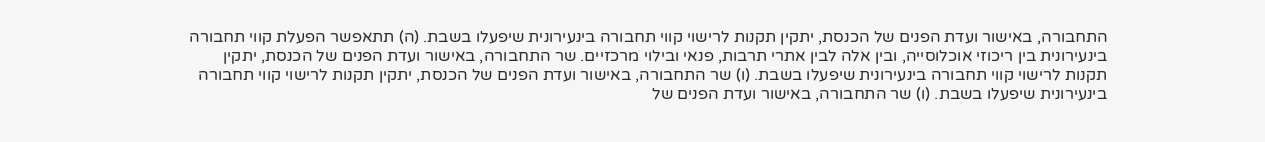התחבורה, באישור ועדת הפנים של הכנסת, יתקין תקנות לרישוי קווי תחבורה בינעירונית שיפעלו בשבת. (ה) תתאפשר הפעלת קווי תחבורה בינעירונית בין ריכוזי אוכלוסייה, ובין אלה לבין אתרי תרבות, פנאי ובילוי מרכזיים. שר התחבורה, באישור ועדת הפנים של הכנסת, יתקין תקנות לרישוי קווי תחבורה בינעירונית שיפעלו בשבת. (ו) שר התחבורה, באישור ועדת הפנים של הכנסת, יתקין תקנות לרישוי קווי תחבורה בינעירונית שיפעלו בשבת. (ו) שר התחבורה, באישור ועדת הפנים של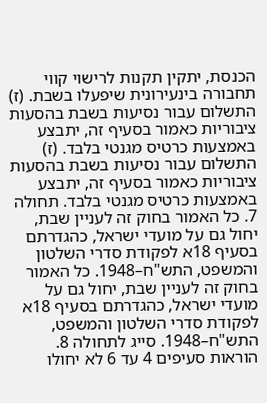הכנסת, יתקין תקנות לרישוי קווי תחבורה בינעירונית שיפעלו בשבת. (ז) התשלום עבור נסיעות בשבת בהסעות ציבוריות כאמור בסעיף זה, יתבצע באמצעות כרטיס מגנטי בלבד. (ז) התשלום עבור נסיעות בשבת בהסעות ציבוריות כאמור בסעיף זה, יתבצע באמצעות כרטיס מגנטי בלבד. תחולה 7. כל האמור בחוק זה לעניין שבת, יחול גם על מועדי ישראל, כהגדרתם בסעיף 18א לפקודת סדרי השלטון והמשפט, התש"ח–1948. כל האמור בחוק זה לעניין שבת, יחול גם על מועדי ישראל, כהגדרתם בסעיף 18א לפקודת סדרי השלטון והמשפט, התש"ח–1948. סייג לתחולה 8. הוראות סעיפים 4 עד 6 לא יחולו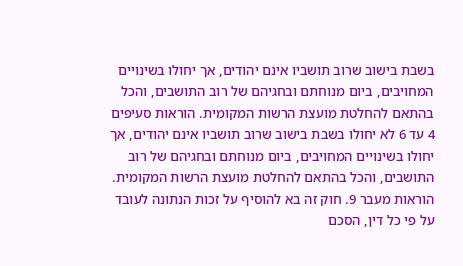בשבת בישוב שרוב תושביו אינם יהודים, אך יחולו בשינויים המחויבים, ביום מנוחתם ובחגיהם של רוב התושבים, והכל בהתאם להחלטת מועצת הרשות המקומית. הוראות סעיפים 4 עד 6 לא יחולו בשבת בישוב שרוב תושביו אינם יהודים, אך יחולו בשינויים המחויבים, ביום מנוחתם ובחגיהם של רוב התושבים, והכל בהתאם להחלטת מועצת הרשות המקומית. הוראות מעבר 9. חוק זה בא להוסיף על זכות הנתונה לעובד על פי כל דין, הסכם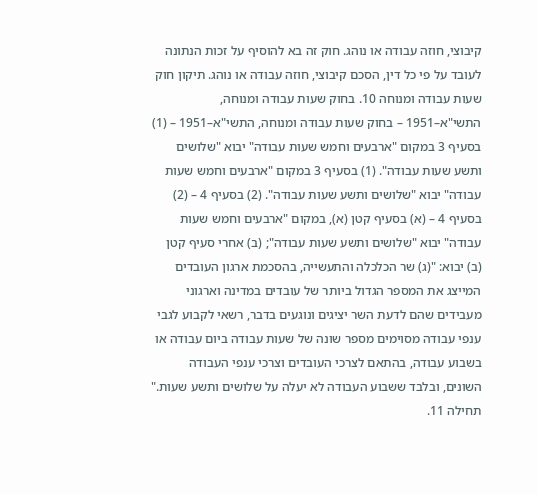קיבוצי, חוזה עבודה או נוהג. חוק זה בא להוסיף על זכות הנתונה לעובד על פי כל דין, הסכם קיבוצי, חוזה עבודה או נוהג. תיקון חוק שעות עבודה ומנוחה 10. בחוק שעות עבודה ומנוחה, התשי"א–1951 – בחוק שעות עבודה ומנוחה, התשי"א–1951 – (1) בסעיף 3 במקום "ארבעים וחמש שעות עבודה" יבוא "שלושים ותשע שעות עבודה". (1) בסעיף 3 במקום "ארבעים וחמש שעות עבודה" יבוא "שלושים ותשע שעות עבודה". (2) בסעיף 4 – (2) בסעיף 4 – (א) בסעיף קטן (א), במקום "ארבעים וחמש שעות עבודה" יבוא "שלושים ותשע שעות עבודה"; (ב) אחרי סעיף קטן (ב) יבוא: "(ג) שר הכלכלה והתעשייה, בהסכמת ארגון העובדים המייצג את המספר הגדול ביותר של עובדים במדינה וארגוני מעבידים שהם לדעת השר יציגים ונוגעים בדבר, רשאי לקבוע לגבי ענפי עבודה מסוימים מספר שונה של שעות עבודה ביום עבודה או בשבוע עבודה, בהתאם לצרכי העובדים וצרכי ענפי העבודה השונים, ובלבד ששבוע העבודה לא יעלה על שלושים ותשע שעות." תחילה 11.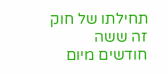תחילתו של חוק זה ששה חודשים מיום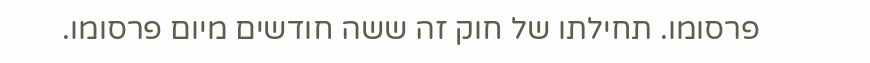פרסומו. תחילתו של חוק זה ששה חודשים מיום פרסומו.